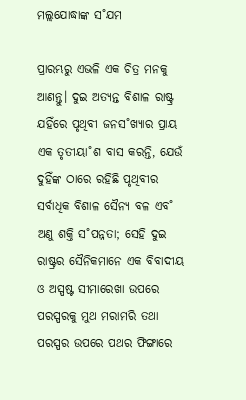ମଲ୍ଲଯୋଦ୍ଧାଙ୍କ ସ˚ଯମ

ପ୍ରାରମ୍ଭରୁ ଏଭଳି ଏକ ଚିତ୍ର ମନକୁ ଆଣନ୍ତୁ। ଦୁଇ ଅତ୍ୟନ୍ତ ବିଶାଳ ରାଷ୍ଟ୍ର ଯହିଁରେ ପୃଥିବୀ ଜନସ˚ଖ୍ୟାର ପ୍ରାୟ ଏକ ତୃତୀୟା˚ଶ ବାସ କରନ୍ତି, ଯେଉଁ ଦୁହିଁଙ୍କ ଠାରେ ରହିଛି ପୃଥିବୀର ସର୍ବାଧିକ ବିଶାଳ ସୈନ୍ୟ ବଳ ଏବ˚ ଅଣୁ ଶକ୍ତି ସ˚ପନ୍ନତା; ସେହି ଦୁଇ ରାଷ୍ଟ୍ରର ସୈନିକମାନେ ଏକ ବିବାଦୀୟ ଓ ଅସ୍ପଷ୍ଟ ସୀମାରେଖା ଉପରେ ପରସ୍ପରକୁ ମୁଥ ମରାମରି ତଥା ପରସ୍ପର ଉପରେ ପଥର ଫିଙ୍ଗାରେ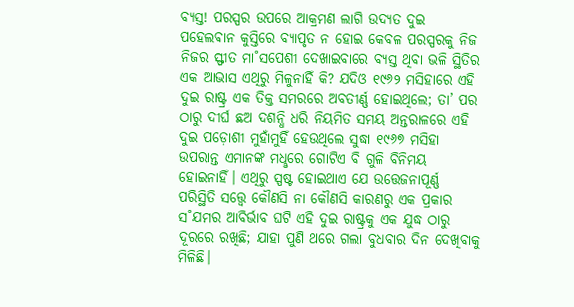ବ୍ୟସ୍ତ! ପରସ୍ପର ଉପରେ ଆକ୍ରମଣ ଲାଗି ଉଦ୍ୟତ ଦୁଇ ପହେଲଵାନ କୁସ୍ତିରେ ବ୍ୟାପୃତ ନ ହୋଇ କେବଳ ପରସ୍ପରକୁ ନିଜ ନିଜର ସ୍ଫୀତ ମା˚ସପେଶୀ ଦେଖାଇବାରେ ବ୍ୟସ୍ତ ଥିବା ଭଳି ସ୍ଥିତିର ଏକ ଆଭାସ ଏଥିରୁ ମିଳୁନାହିଁ କି? ଯଦିଓ ୧୯୬୨ ମସିହାରେ ଏହି ଦୁଇ ରାଷ୍ଟ୍ର ଏକ ତିକ୍ତ ସମରରେ ଅବତୀର୍ଣ୍ଣ ହୋଇଥିଲେ; ତା’ ପର ଠାରୁ ଦୀର୍ଘ ଛଅ ଦଶନ୍ଧି ଧରି ନିୟମିତ ସମୟ ଅନ୍ତରାଳରେ ଏହି ଦୁଇ ପଡ଼ୋଶୀ ମୁହାଁମୁହିଁ ହେଉଥିଲେ ସୁଦ୍ଧା ୧୯୬୭ ମସିହା ଉପରାନ୍ତ ଏମାନଙ୍କ ମଧୢରେ ଗୋଟିଏ ବି ଗୁଳି ବିନିମୟ ହୋଇନାହିଁ। ଏଥିରୁ ସ୍ପଷ୍ଟ ହୋଇଥାଏ ଯେ ଉତ୍ତେଜନାପୂର୍ଣ୍ଣ ପରିସ୍ଥିତି ସତ୍ତ୍ବେ କୌଣସି ନା କୌଣସି କାରଣରୁ ଏକ ପ୍ରକାର ସ˚ଯମର ଆବିର୍ଭାବ ଘଟି ଏହି ଦୁଇ ରାଷ୍ଟ୍ରକୁ ଏକ ଯୁଦ୍ଧ ଠାରୁ ଦୂରରେ ରଖିଛି; ଯାହା ପୁଣି ଥରେ ଗଲା ବୁଧବାର ଦିନ ଦେଖିବାକୁ ମିଳିଛି।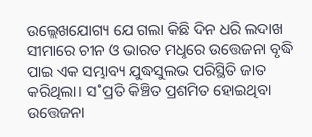ଉଲ୍ଲେଖଯୋଗ୍ୟ ଯେ ଗଲା କିଛି ଦିନ ଧରି ଲଦାଖ ସୀମାରେ ଚୀନ ଓ ଭାରତ ମଧୢରେ ଉତ୍ତେଜନା ବୃଦ୍ଧି ପାଇ ଏକ ସମ୍ଭାବ୍ୟ ଯୁଦ୍ଧସୁଲଭ ପରିସ୍ଥିତି ଜାତ କରିଥିଲା। ସ˚ପ୍ରତି କିଞ୍ଚିତ ପ୍ରଶମିତ ହୋଇଥିବା ଉତ୍ତେଜନା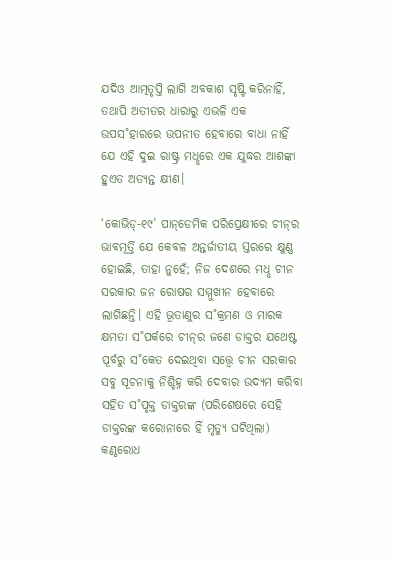ଯଦିଓ ଆତ୍ମତୃପ୍ତି ଲାଗି ଅବକାଶ ସୃଷ୍ଟି କରିନାହିଁ, ତଥାପି ଅତୀତର ଧାରାରୁ ଏଭଳି ଏକ ଉପସ˚ହାରରେ ଉପନୀତ ହେବାରେ ବାଧା ନାହିଁ ଯେ ଏହି ଦୁଇ ରାଷ୍ଟ୍ର ମଧୢରେ ଏକ ଯୁଦ୍ଧର ଆଶଙ୍କା ହୁଏତ ଅତ୍ୟନ୍ତ କ୍ଷୀଣ।

‘କୋଭିଡ୍‌-୧୯’ ପାନ୍‌ଡେମିକ ପରିପ୍ରେକ୍ଷୀରେ ଚୀନ୍‌ର ଭାବମୂର୍ତ୍ତି ଯେ କେବଳ ଅନ୍ତର୍ଜାତୀୟ ସ୍ତରରେ କ୍ଷୁଣ୍ଣ ହୋଇଛି, ତାହା ନୁହେଁ; ନିଜ ଦେଶରେ ମଧୢ ଚୀନ ସରକାର ଜନ ରୋଷର ସମ୍ମୁଖୀନ ହେବାରେ ଲାଗିଛନ୍ତି। ଏହି ଭୂତାଣୁର ସ˚କ୍ରମଣ ଓ ମାରକ କ୍ଷମତା ସ˚ପର୍କରେ ଚୀନ୍‌ର ଜଣେ ଡାକ୍ତର ଯଥେଷ୍ଟ ପୂର୍ବରୁ ସ˚କେତ ଦେଇଥିବା ସତ୍ତ୍ବେ ଚୀନ ସରକାର ସବୁ ସୂଚନାକୁ ନିଶ୍ଚିହ୍ନ କରି ଦେବାର ଉଦ୍ୟମ କରିବା ସହିତ ସ˚ପୃକ୍ତ ଡାକ୍ତରଙ୍କ (ପରିଶେଷରେ ସେହି ଡାକ୍ତରଙ୍କ କରୋନାରେ ହିଁ ମୃତ୍ୟୁ ଘଟିଥିଲା) କଣ୍ଠରୋଧ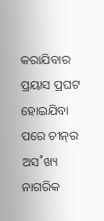କରାଯିବାର ପ୍ରୟାସ ପ୍ରଘଟ ହୋଇଯିବା ପରେ ଚୀନ୍‌ର ଅସ˚ଖ୍ୟ ନାଗରିକ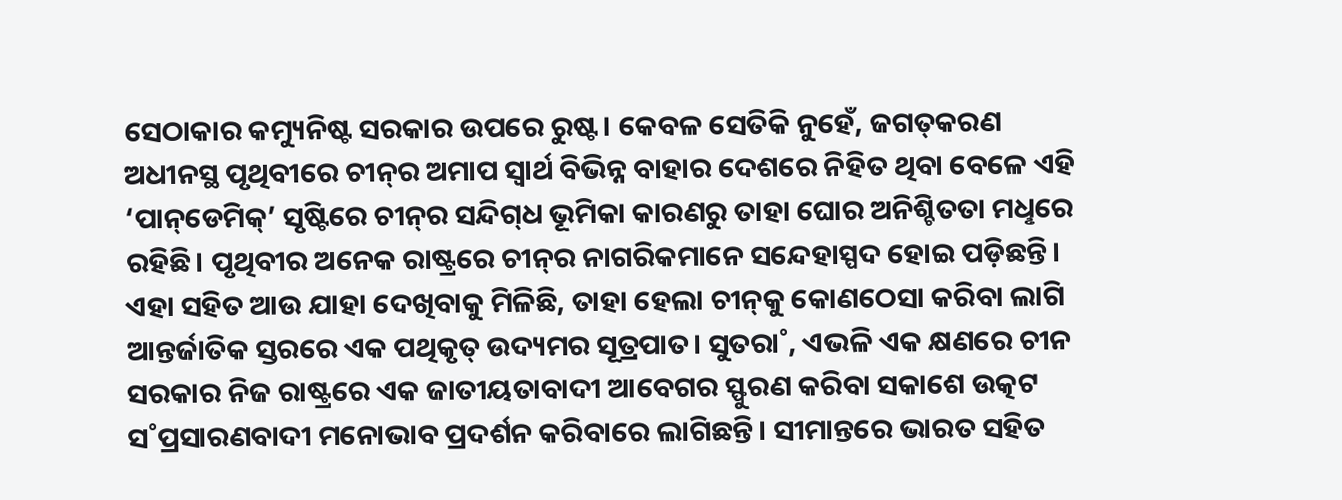ସେଠାକାର କମ୍ୟୁନିଷ୍ଟ ସରକାର ଉପରେ ରୁଷ୍ଟ। କେବଳ ସେତିକି ନୁହେଁ, ଜଗତ୍‌କରଣ ଅଧୀନସ୍ଥ ପୃଥିବୀରେ ଚୀନ୍‌ର ଅମାପ ସ୍ବାର୍ଥ ବିଭିନ୍ନ ବାହାର ଦେଶରେ ନିହିତ ଥିବା ବେଳେ ଏହି ‘ପାନ୍‌ଡେମିକ୍‌’ ସୃଷ୍ଟିରେ ଚୀନ୍‌ର ସନ୍ଦିଗ୍‌ଧ ଭୂମିକା କାରଣରୁ ତାହା ଘୋର ଅନିଶ୍ଚିତତା ମଧୢରେ ରହିଛି। ପୃଥିବୀର ଅନେକ ରାଷ୍ଟ୍ରରେ ଚୀନ୍‌ର ନାଗରିକମାନେ ସନ୍ଦେହାସ୍ପଦ ହୋଇ ପଡ଼ିଛନ୍ତି। ଏହା ସହିତ ଆଉ ଯାହା ଦେଖିବାକୁ ମିଳିଛି, ତାହା ହେଲା ଚୀନ୍‌କୁ କୋଣଠେସା କରିବା ଲାଗି ଆନ୍ତର୍ଜାତିକ ସ୍ତରରେ ଏକ ପଥିକୃତ୍‌ ଉଦ୍ୟମର ସୂତ୍ରପାତ। ସୁତରା˚, ଏଭଳି ଏକ କ୍ଷଣରେ ଚୀନ ସରକାର ନିଜ ରାଷ୍ଟ୍ରରେ ଏକ ଜାତୀୟତାବାଦୀ ଆବେଗର ସ୍ଫୁରଣ କରିବା ସକାଶେ ଉତ୍କଟ ସ˚ପ୍ରସାରଣବାଦୀ ମନୋଭାବ ପ୍ରଦର୍ଶନ କରିବାରେ ଲାଗିଛନ୍ତି। ସୀମାନ୍ତରେ ଭାରତ ସହିତ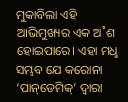ମୁକାବିଲା ଏହି ଆଭିମୁଖ୍ୟର ଏକ ଅ˚ଶ ହୋଇପାରେ। ଏହା ମଧୢ ସମ୍ଭବ ଯେ କରୋନା ‘ପାନ୍‌ଡେମିକ୍‌’ ଦ୍ବାରା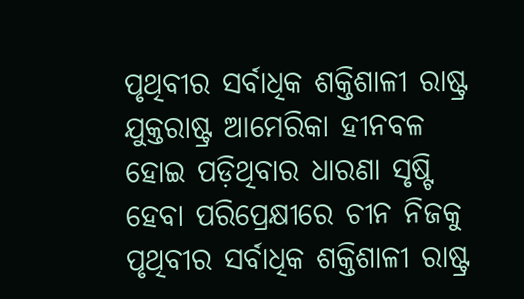ପୃଥିବୀର ସର୍ବାଧିକ ଶକ୍ତିଶାଳୀ ରାଷ୍ଟ୍ର ଯୁକ୍ତରାଷ୍ଟ୍ର ଆମେରିକା ହୀନବଳ ହୋଇ ପଡ଼ିଥିବାର ଧାରଣା ସୃଷ୍ଟି ହେବା ପରିପ୍ରେକ୍ଷୀରେ ଚୀନ ନିଜକୁ ପୃଥିବୀର ସର୍ବାଧିକ ଶକ୍ତିଶାଳୀ ରାଷ୍ଟ୍ର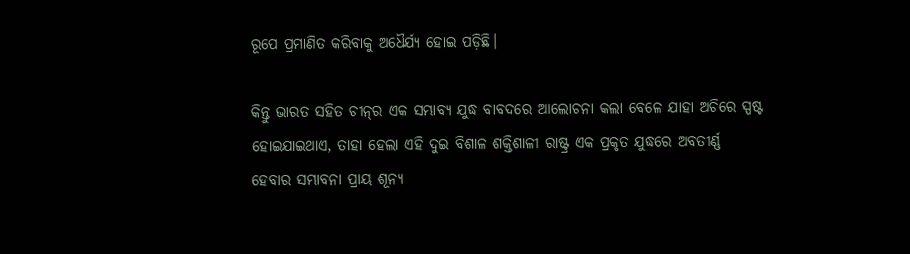ରୂପେ ପ୍ରମାଣିତ କରିବାକୁ ଅଧୈର୍ଯ୍ୟ ହୋଇ ପଡ଼ିଛି।

କିନ୍ତୁ ଭାରତ ସହିତ ଚୀନ୍‌ର ଏକ ସମ୍ଭାବ୍ୟ ଯୁଦ୍ଧ ବାବଦରେ ଆଲୋଚନା କଲା ବେଳେ ଯାହା ଅଚିରେ ସ୍ପଷ୍ଟ ହୋଇଯାଇଥାଏ, ତାହା ହେଲା ଏହି ଦୁଇ ବିଶାଳ ଶକ୍ତିଶାଳୀ ରାଷ୍ଟ୍ର ଏକ ପ୍ରକୃତ ଯୁଦ୍ଧରେ ଅବତୀର୍ଣ୍ଣ ହେବାର ସମ୍ଭାବନା ପ୍ରାୟ ଶୂନ୍ୟ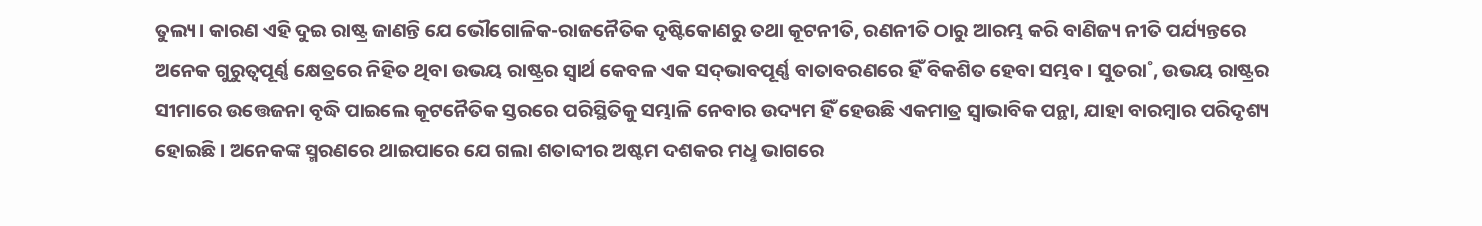ତୁଲ୍ୟ। କାରଣ ଏହି ଦୁଇ ରାଷ୍ଟ୍ର ଜାଣନ୍ତି ଯେ ଭୌଗୋଳିକ-ରାଜନୈତିକ ଦୃଷ୍ଟିକୋଣରୁ ତଥା କୂଟନୀତି, ରଣନୀତି ଠାରୁ ଆରମ୍ଭ କରି ବାଣିଜ୍ୟ ନୀତି ପର୍ଯ୍ୟନ୍ତରେ ଅନେକ ଗୁରୁତ୍ବପୂର୍ଣ୍ଣ କ୍ଷେତ୍ରରେ ନିହିତ ଥିବା ଉଭୟ ରାଷ୍ଟ୍ରର ସ୍ବାର୍ଥ କେବଳ ଏକ ସଦ୍‌ଭାବପୂର୍ଣ୍ଣ ବାତାବରଣରେ ହିଁ ବିକଶିତ ହେବା ସମ୍ଭବ। ସୁତରା˚, ଉଭୟ ରାଷ୍ଟ୍ରର ସୀମାରେ ଉତ୍ତେଜନା ବୃଦ୍ଧି ପାଇଲେ କୂଟନୈତିକ ସ୍ତରରେ ପରିସ୍ଥିତିକୁ ସମ୍ଭାଳି ନେବାର ଉଦ୍ୟମ ହିଁ ହେଉଛି ଏକମାତ୍ର ସ୍ବାଭାବିକ ପନ୍ଥା, ଯାହା ବାରମ୍ବାର ପରିଦୃଶ୍ୟ ହୋଇଛି। ଅନେକଙ୍କ ସ୍ମରଣରେ ଥାଇପାରେ ଯେ ଗଲା ଶତାବ୍ଦୀର ଅଷ୍ଟମ ଦଶକର ମଧୢ ଭାଗରେ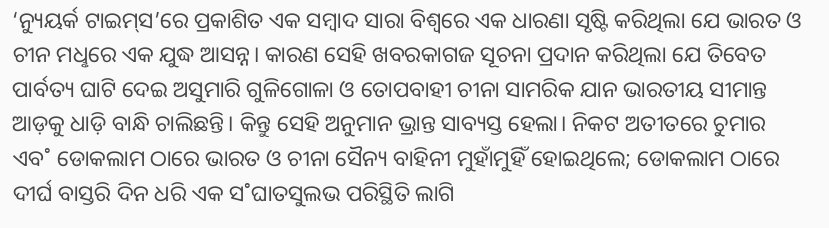‘ନ୍ୟୁୟର୍କ ଟାଇମ୍‌ସ’ରେ ପ୍ରକାଶିତ ଏକ ସମ୍ବାଦ ସାରା ବିଶ୍ବରେ ଏକ ଧାରଣା ସୃଷ୍ଟି କରିଥିଲା ଯେ ଭାରତ ଓ ଚୀନ ମଧୢରେ ଏକ ଯୁଦ୍ଧ ଆସନ୍ନ। କାରଣ ସେହି ଖବରକାଗଜ ସୂଚନା ପ୍ରଦାନ କରିଥିଲା ଯେ ତିବେତ ପାର୍ବତ୍ୟ ଘାଟି ଦେଇ ଅସୁମାରି ଗୁଳିଗୋଳା ଓ ତୋପବାହୀ ଚୀନା ସାମରିକ ଯାନ ଭାରତୀୟ ସୀମାନ୍ତ ଆଡ଼କୁ ଧାଡ଼ି ବାନ୍ଧି ଚାଲିଛନ୍ତି। କିନ୍ତୁ ସେହି ଅନୁମାନ ଭ୍ରାନ୍ତ ସାବ୍ୟସ୍ତ ହେଲା। ନିକଟ ଅତୀତରେ ଚୁମାର ଏବ˚ ଡୋକଲାମ ଠାରେ ଭାରତ ଓ ଚୀନା ସୈନ୍ୟ ବାହିନୀ ମୁହାଁମୁହିଁ ହୋଇଥିଲେ; ଡୋକଲାମ ଠାରେ ଦୀର୍ଘ ବାସ୍ତରି ଦିନ ଧରି ଏକ ସ˚ଘାତସୁଲଭ ପରିସ୍ଥିତି ଲାଗି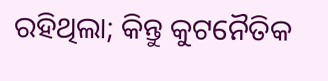ରହିଥିଲା; କିନ୍ତୁ କୁଟନୈତିକ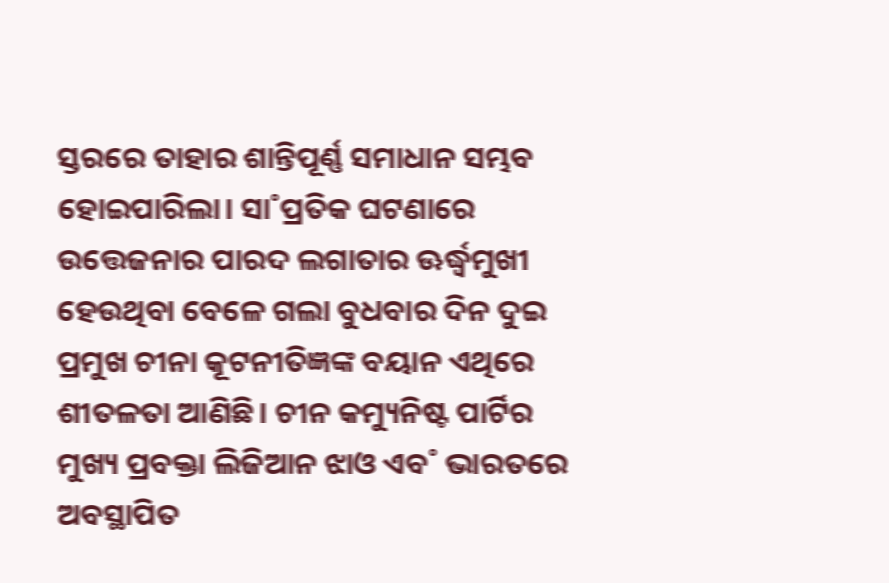ସ୍ତରରେ ତାହାର ଶାନ୍ତିପୂର୍ଣ୍ଣ ସମାଧାନ ସମ୍ଭବ ହୋଇପାରିଲା। ସା˚ପ୍ରତିକ ଘଟଣାରେ ଉତ୍ତେଜନାର ପାରଦ ଲଗାତାର ଊର୍ଦ୍ଧ୍ବମୁଖୀ ହେଉଥିବା ବେଳେ ଗଲା ବୁଧବାର ଦିନ ଦୁଇ ପ୍ରମୁଖ ଚୀନା କୂଟନୀତିଜ୍ଞଙ୍କ ବୟାନ ଏଥିରେ ଶୀତଳତା ଆଣିଛି। ଚୀନ କମ୍ୟୁନିଷ୍ଟ ପାର୍ଟିର ମୁଖ୍ୟ ପ୍ରବକ୍ତା ଲିଜିଆନ ଝାଓ ଏବ˚ ଭାରତରେ ଅବସ୍ଥାପିତ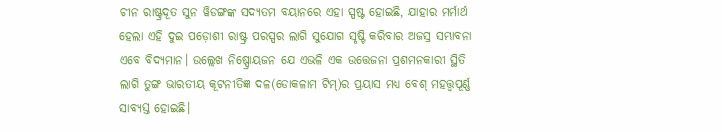ଚୀନ ରାଷ୍ଟ୍ରଦୂତ ସୁନ ୱିଡଙ୍ଗଙ୍କ ସଦ୍ୟତମ ବୟାନରେ ଏହା ସ୍ପଷ୍ଟ ହୋଇଛି, ଯାହାର ମର୍ମାର୍ଥ ହେଲା ଏହି ଦୁଇ ପଡ଼ୋଶୀ ରାଷ୍ଟ୍ର ପରସ୍ପର ଲାଗି ସୁଯୋଗ ସୃଷ୍ଟି କରିବାର ଅଜସ୍ର ସମ୍ଭାବନା ଏବେ ବିଦ୍ୟମାନ। ଉଲ୍ଲେଖ ନିଷ୍ପ୍ରୋୟଜନ ଯେ ଏଭଳି ଏକ ଉତ୍ତେଜନା ପ୍ରଶମନକାରୀ ସ୍ଥିତି ଲାଗି ତୁଙ୍ଗ ଭାରତୀୟ କୂଟନୀତିଜ୍ଞ ଦଳ(ଡୋକଳାମ ଟିମ୍‌)ର ପ୍ରୟାସ ମଧ୍ୟ ବେଶ୍‌ ମହତ୍ତ୍ବପୂର୍ଣ୍ଣ ସାବ୍ୟସ୍ତ ‌ହୋଇଛି।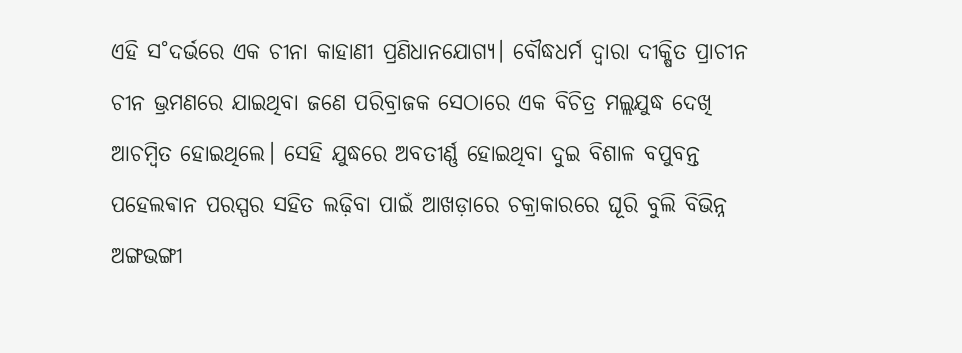ଏହି ସ˚ଦର୍ଭରେ ଏକ ଚୀନା କାହାଣୀ ପ୍ରଣିଧାନଯୋଗ୍ୟ। ବୌଦ୍ଧଧର୍ମ ଦ୍ବାରା ଦୀକ୍ଷିତ ପ୍ରାଚୀନ ଚୀନ ଭ୍ରମଣରେ ଯାଇଥିବା ଜଣେ ପରିବ୍ରାଜକ ସେଠାରେ ଏକ ବିଚିତ୍ର ମଲ୍ଲଯୁଦ୍ଧ ଦେଖି ଆଚମ୍ବିତ ହୋଇଥିଲେ। ସେହି ଯୁଦ୍ଧରେ ଅବତୀର୍ଣ୍ଣ ହୋଇଥିବା ଦୁଇ ବିଶାଳ ବପୁବନ୍ତ ପହେଲଵାନ ପରସ୍ପର ସହିତ ଲଢ଼ିବା ପାଇଁ ଆଖଡ଼ାରେ ଚକ୍ରାକାରରେ ଘୂରି ବୁଲି ବିଭିନ୍ନ ଅଙ୍ଗଭଙ୍ଗୀ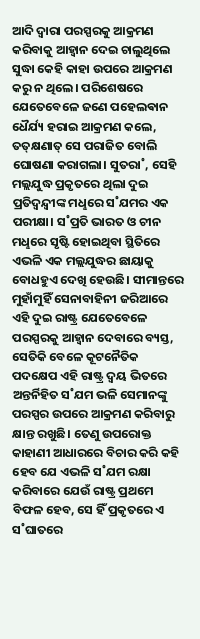ଆଦି ଦ୍ବାରା ପରସ୍ପରକୁ ଆକ୍ରମଣ କରିବାକୁ ଆହ୍ବାନ ଦେଇ ଚାଲୁଥିଲେ ସୁଦ୍ଧା କେହି କାହା ଉପରେ ଆକ୍ରମଣ କରୁ ନ ଥିଲେ। ପରିଶେଷରେ ଯେତେବେଳେ ଜଣେ ପହେଲଵାନ ଧୈର୍ଯ୍ୟ ହରାଇ ଆକ୍ରମଣ କଲେ, ତତ୍‌କ୍ଷଣାତ୍‌ ସେ ପରାଜିତ ବୋଲି ଘୋଷଣା କରାଗଲା। ସୁତରା˚, ସେହି ମଲ୍ଲଯୁଦ୍ଧ ପ୍ରକୃତରେ ଥିଲା ଦୁଇ ପ୍ରତିଦ୍ବନ୍ଦ୍ବୀଙ୍କ ମଧୢରେ ସ˚ଯମର ଏକ ପରୀକ୍ଷା। ସ˚ପ୍ରତି ଭାରତ ଓ ଚୀନ ମଧୢରେ ସୃଷ୍ଟି ହୋଇଥିବା ସ୍ଥିତିରେ ଏଭଳି ଏକ ମଲ୍ଲଯୁଦ୍ଧର ଛାୟାକୁ ବୋଧହୁଏ ଦେଖି ହେଉଛି। ସୀମାନ୍ତରେ ମୁହାଁମୁହିଁ ସେନାବାହିନୀ ଜରିଆରେ ଏହି ଦୁଇ ରାଷ୍ଟ୍ର ଯେତେବେଳେ ପରସ୍ପରକୁ ଆହ୍ବାନ ଦେବାରେ ବ୍ୟସ୍ତ, ସେତିକି ବେଳେ କୂଟନୈତିକ ପଦକ୍ଷେପ ଏହି ରାଷ୍ଟ୍ର ଦ୍ବୟ ଭିତରେ ଅନ୍ତର୍ନିହିତ ସ˚ଯମ ଭଳି ସେମାନଙ୍କୁ ପରସ୍ପର ଉପରେ ଆକ୍ରମଣ କରିବାରୁ କ୍ଷାନ୍ତ ରଖୁଛି। ତେଣୁ ଉପରୋକ୍ତ କାହାଣୀ ଆଧାରରେ ବିଚାର କରି କହି ହେବ ଯେ ଏଭଳି ସ˚ଯମ ରକ୍ଷା କରିବାରେ ଯେଉଁ ରାଷ୍ଟ୍ର ପ୍ରଥମେ ବିଫଳ ହେବ, ସେ ହିଁ ପ୍ରକୃତରେ ଏ ସ˚ଘାତରେ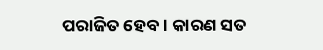ପରାଜିତ ହେବ। କାରଣ ସତ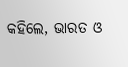କହିଲେ, ଭାରତ ଓ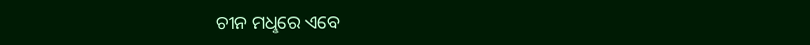ଚୀନ ମଧୢରେ ଏବେ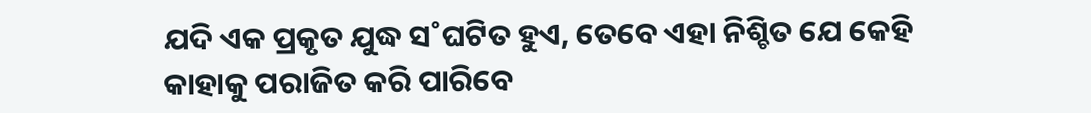ଯଦି ଏକ ପ୍ରକୃତ ଯୁଦ୍ଧ ସ˚ଘଟିତ ହୁଏ, ତେବେ ଏହା ନିଶ୍ଚିତ ଯେ କେହି କାହାକୁ ପରାଜିତ କରି ପାରିବେ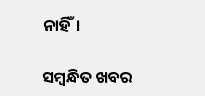ନାହିଁ।

ସମ୍ବନ୍ଧିତ ଖବର